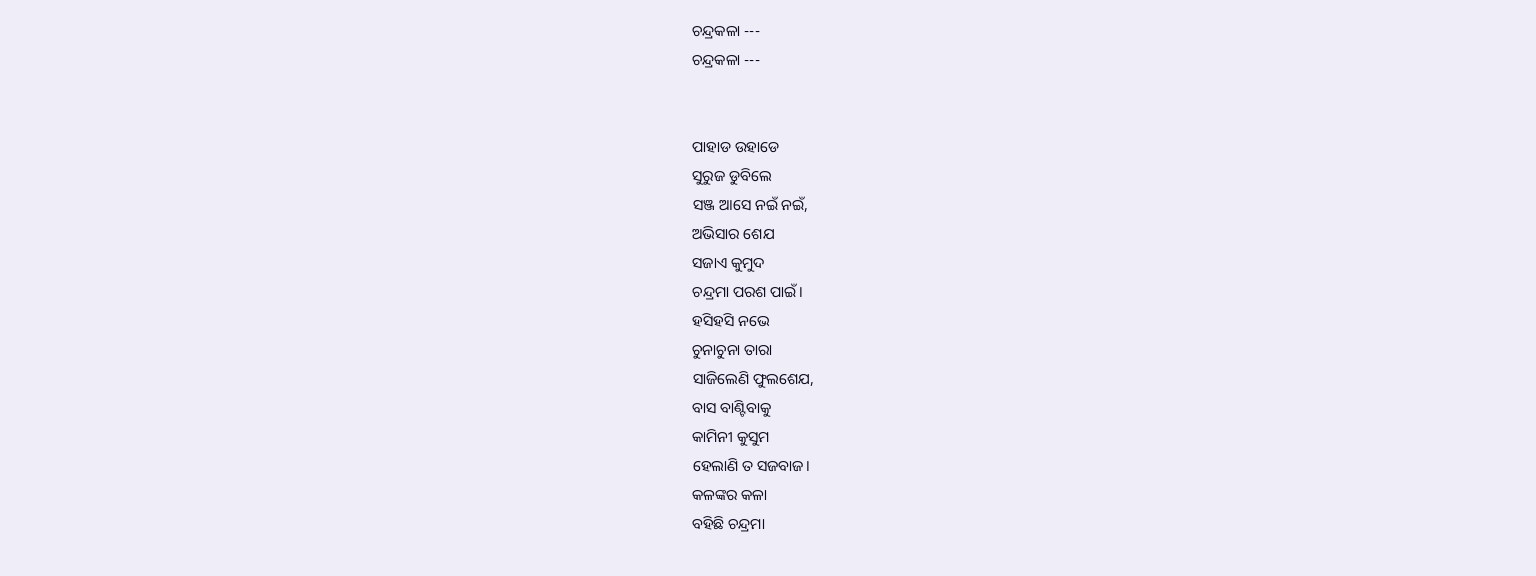ଚନ୍ଦ୍ରକଳା ---
ଚନ୍ଦ୍ରକଳା ---


ପାହାଡ ଉହାଡେ
ସୁରୁଜ ଡୁବିଲେ
ସଞ୍ଜ ଆସେ ନଇଁ ନଇଁ,
ଅଭିସାର ଶେଯ
ସଜାଏ କୁମୁଦ
ଚନ୍ଦ୍ରମା ପରଶ ପାଇଁ।
ହସିହସି ନଭେ
ଚୁନାଚୁନା ତାରା
ସାଜିଲେଣି ଫୁଲଶେଯ,
ବାସ ବାଣ୍ଟିବାକୁ
କାମିନୀ କୁସୁମ
ହେଲାଣି ତ ସଜବାଜ।
କଳଙ୍କର କଳା
ବହିଛି ଚନ୍ଦ୍ରମା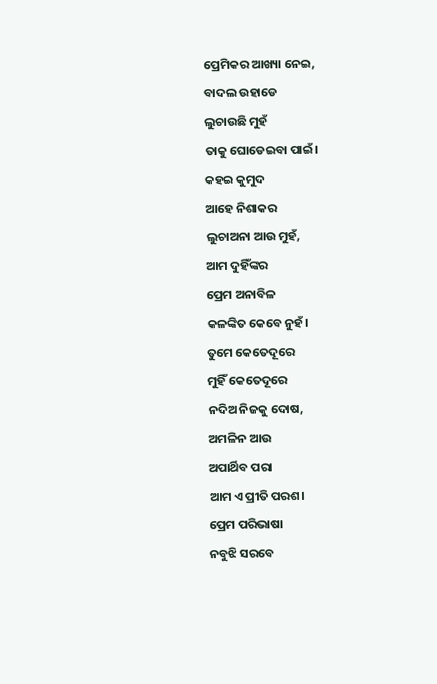ପ୍ରେମିକର ଆଖ୍ୟା ନେଇ,
ବାଦଲ ଉହାଡେ
ଲୁଚାଉଛି ମୁହଁ
ତାକୁ ଘୋଡେଇବା ପାଇଁ।
କହଇ କୁମୁଦ
ଆହେ ନିଶାକର
ଲୁଚାଅନା ଆଉ ମୁହଁ,
ଆମ ଦୁହିଁଙ୍କର
ପ୍ରେମ ଅନାବିଳ
କଳଙ୍କିତ କେବେ ନୁହଁ।
ତୁମେ କେତେଦୂରେ
ମୁହିଁ କେତେଦୂରେ
ନଦିଅ ନିଜକୁ ଦୋଷ,
ଅମଳିନ ଆଉ
ଅପାର୍ଥିବ ପରା
ଆମ ଏ ପ୍ରୀତି ପରଶ।
ପ୍ରେମ ପରିଭାଷା
ନବୁଝି ସରବେ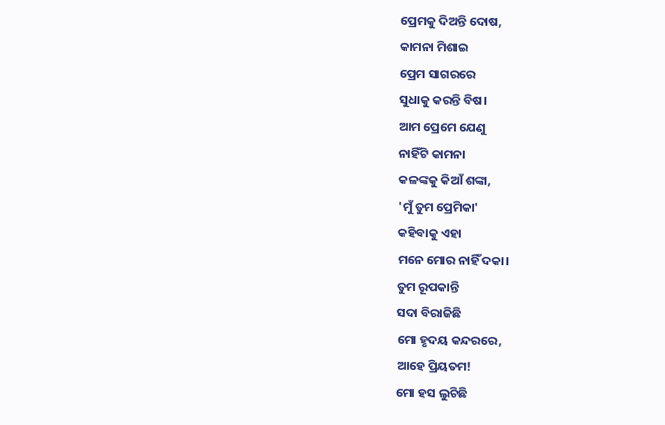ପ୍ରେମକୁ ଦିଅନ୍ତି ଦୋଷ,
କାମନା ମିଶାଇ
ପ୍ରେମ ସାଗରରେ
ସୁଧାକୁ କରନ୍ତି ବିଷ।
ଆମ ପ୍ରେମେ ଯେଣୁ
ନାହିଁଟି କାମନା
କଳଙ୍କକୁ କିଆଁ ଶଙ୍କା,
'ମୁଁ ତୁମ ପ୍ରେମିକା'
କହିବାକୁ ଏହା
ମନେ ମୋର ନାହିଁ ଦକା।
ତୁମ ରୂପକାନ୍ତି
ସଦା ବିରାଜିଛି
ମୋ ହୃଦୟ କନ୍ଦରରେ,
ଆହେ ପ୍ରିୟତମ!
ମୋ ହସ ଲୁଚିଛି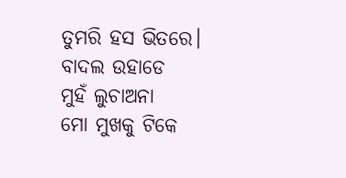ତୁମରି ହସ ଭିତରେ।
ବାଦଲ ଉହାଡେ
ମୁହଁ ଲୁଚାଅନା
ମୋ ମୁଖକୁ ଟିକେ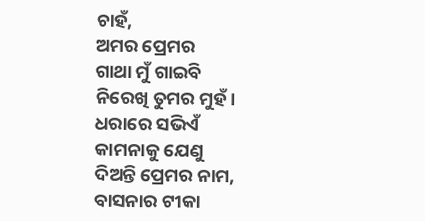ଚାହଁ,
ଅମର ପ୍ରେମର
ଗାଥା ମୁଁ ଗାଇବି
ନିରେଖି ତୁମର ମୁହଁ।
ଧରାରେ ସଭିଏଁ
କାମନାକୁ ଯେଣୁ
ଦିଅନ୍ତି ପ୍ରେମର ନାମ,
ବାସନାର ଟୀକା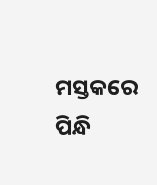ମସ୍ତକରେ ପିନ୍ଧି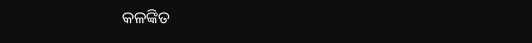କଳଙ୍କିତ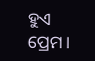ହୁଏ ପ୍ରେମ।